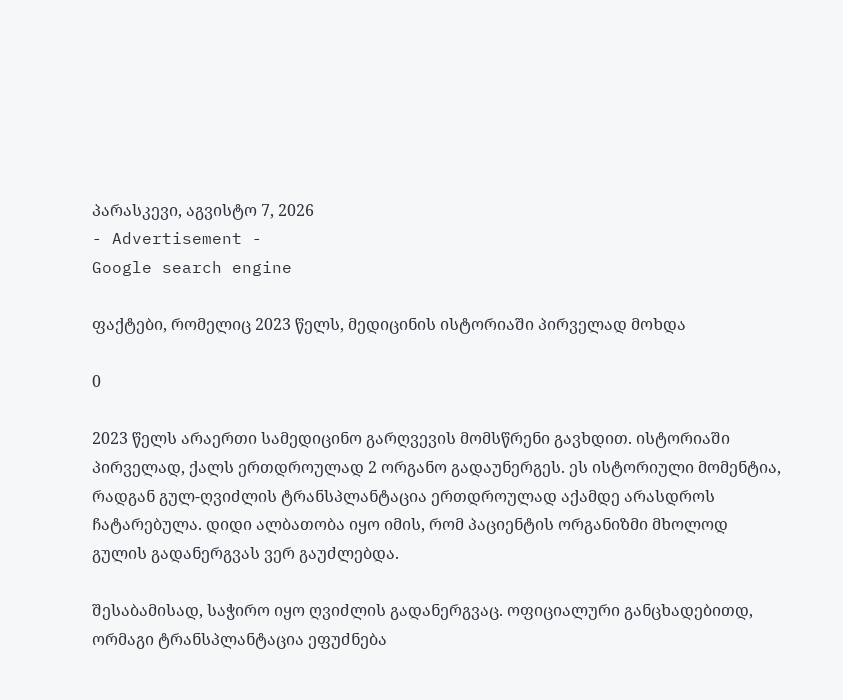პარასკევი, აგვისტო 7, 2026
- Advertisement -
Google search engine

ფაქტები, რომელიც 2023 წელს, მედიცინის ისტორიაში პირველად მოხდა

0

2023 წელს არაერთი სამედიცინო გარღვევის მომსწრენი გავხდით. ისტორიაში პირველად, ქალს ერთდროულად 2 ორგანო გადაუნერგეს. ეს ისტორიული მომენტია, რადგან გულ-ღვიძლის ტრანსპლანტაცია ერთდროულად აქამდე არასდროს ჩატარებულა. დიდი ალბათობა იყო იმის, რომ პაციენტის ორგანიზმი მხოლოდ გულის გადანერგვას ვერ გაუძლებდა.

შესაბამისად, საჭირო იყო ღვიძლის გადანერგვაც. ოფიციალური განცხადებითდ, ორმაგი ტრანსპლანტაცია ეფუძნება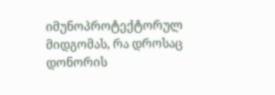იმუნოპროტექტორულ მიდგომას, რა დროსაც დონორის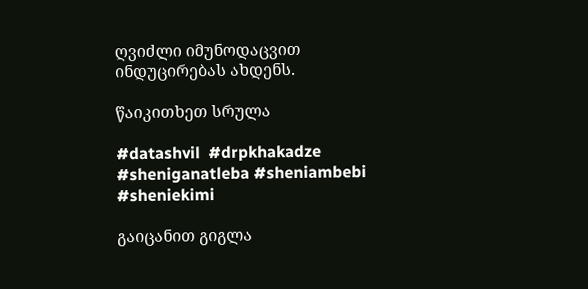ღვიძლი იმუნოდაცვით ინდუცირებას ახდენს.

წაიკითხეთ სრულა

#datashvil  #drpkhakadze  #sheniganatleba #sheniambebi #sheniekimi

გაიცანით გიგლა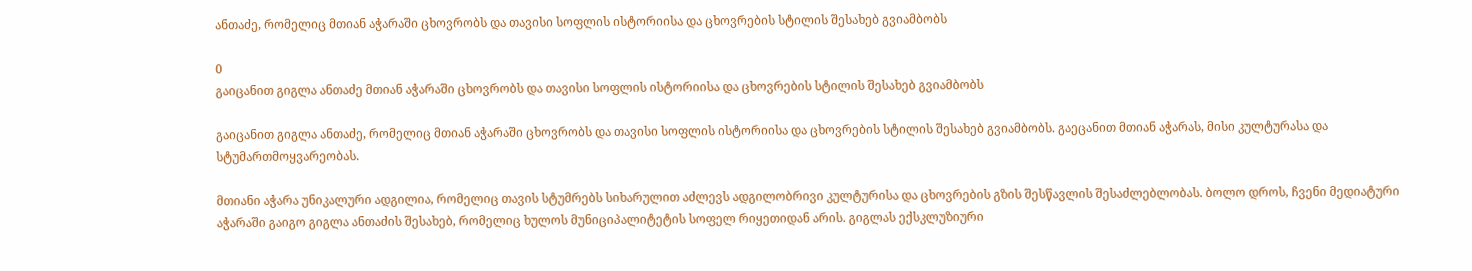ანთაძე, რომელიც მთიან აჭარაში ცხოვრობს და თავისი სოფლის ისტორიისა და ცხოვრების სტილის შესახებ გვიამბობს

0
გაიცანით გიგლა ანთაძე მთიან აჭარაში ცხოვრობს და თავისი სოფლის ისტორიისა და ცხოვრების სტილის შესახებ გვიამბობს

გაიცანით გიგლა ანთაძე, რომელიც მთიან აჭარაში ცხოვრობს და თავისი სოფლის ისტორიისა და ცხოვრების სტილის შესახებ გვიამბობს. გაეცანით მთიან აჭარას, მისი კულტურასა და სტუმართმოყვარეობას.

მთიანი აჭარა უნიკალური ადგილია, რომელიც თავის სტუმრებს სიხარულით აძლევს ადგილობრივი კულტურისა და ცხოვრების გზის შესწავლის შესაძლებლობას. ბოლო დროს, ჩვენი მედიატური აჭარაში გაიგო გიგლა ანთაძის შესახებ, რომელიც ხულოს მუნიციპალიტეტის სოფელ რიყეთიდან არის. გიგლას ექსკლუზიური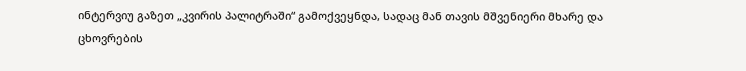ინტერვიუ გაზეთ „კვირის პალიტრაში“ გამოქვეყნდა, სადაც მან თავის მშვენიერი მხარე და ცხოვრების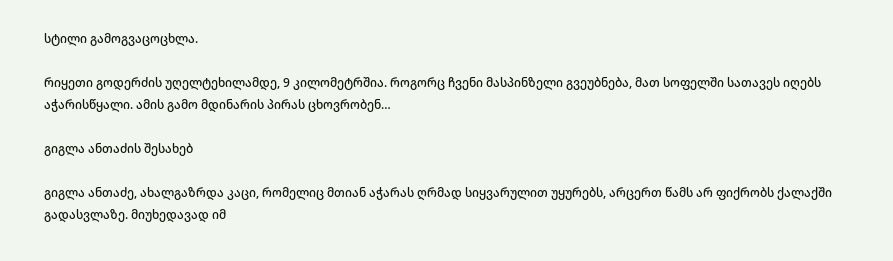სტილი გამოგვაცოცხლა.

რიყეთი გოდერძის უღელტეხილამდე, 9 კილომეტრშია. როგორც ჩვენი მასპინზელი გვეუბნება, მათ სოფელში სათავეს იღებს აჭარისწყალი. ამის გამო მდინარის პირას ცხოვრობენ…

გიგლა ანთაძის შესახებ

გიგლა ანთაძე, ახალგაზრდა კაცი, რომელიც მთიან აჭარას ღრმად სიყვარულით უყურებს, არცერთ წამს არ ფიქრობს ქალაქში გადასვლაზე. მიუხედავად იმ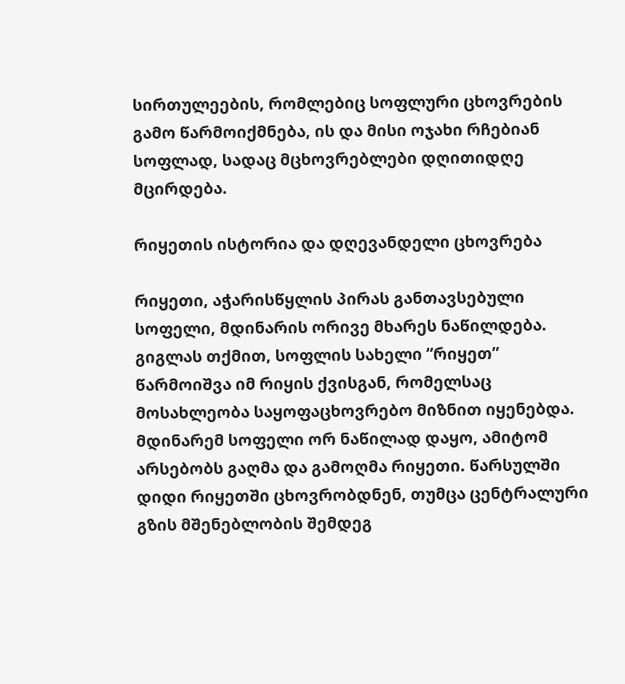სირთულეების, რომლებიც სოფლური ცხოვრების გამო წარმოიქმნება, ის და მისი ოჯახი რჩებიან სოფლად, სადაც მცხოვრებლები დღითიდღე მცირდება.

რიყეთის ისტორია და დღევანდელი ცხოვრება

რიყეთი, აჭარისწყლის პირას განთავსებული სოფელი, მდინარის ორივე მხარეს ნაწილდება. გიგლას თქმით, სოფლის სახელი “რიყეთ” წარმოიშვა იმ რიყის ქვისგან, რომელსაც მოსახლეობა საყოფაცხოვრებო მიზნით იყენებდა. მდინარემ სოფელი ორ ნაწილად დაყო, ამიტომ არსებობს გაღმა და გამოღმა რიყეთი. წარსულში დიდი რიყეთში ცხოვრობდნენ, თუმცა ცენტრალური გზის მშენებლობის შემდეგ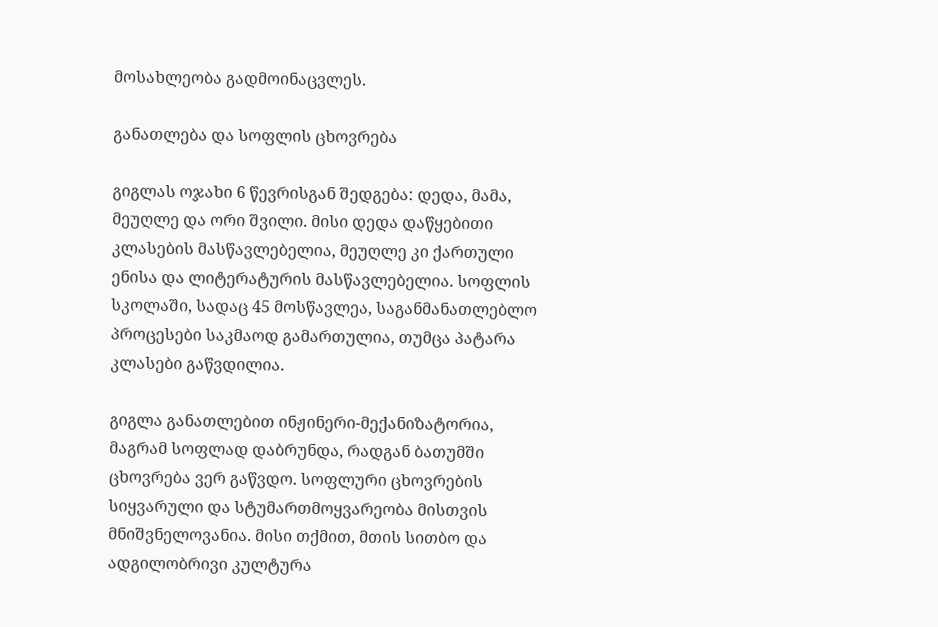მოსახლეობა გადმოინაცვლეს.

განათლება და სოფლის ცხოვრება

გიგლას ოჯახი 6 წევრისგან შედგება: დედა, მამა, მეუღლე და ორი შვილი. მისი დედა დაწყებითი კლასების მასწავლებელია, მეუღლე კი ქართული ენისა და ლიტერატურის მასწავლებელია. სოფლის სკოლაში, სადაც 45 მოსწავლეა, საგანმანათლებლო პროცესები საკმაოდ გამართულია, თუმცა პატარა კლასები გაწვდილია.

გიგლა განათლებით ინჟინერი-მექანიზატორია, მაგრამ სოფლად დაბრუნდა, რადგან ბათუმში ცხოვრება ვერ გაწვდო. სოფლური ცხოვრების სიყვარული და სტუმართმოყვარეობა მისთვის მნიშვნელოვანია. მისი თქმით, მთის სითბო და ადგილობრივი კულტურა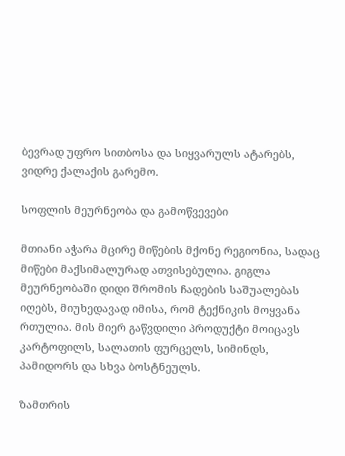ბევრად უფრო სითბოსა და სიყვარულს ატარებს, ვიდრე ქალაქის გარემო.

სოფლის მეურნეობა და გამოწვევები

მთიანი აჭარა მცირე მიწების მქონე რეგიონია, სადაც მიწები მაქსიმალურად ათვისებულია. გიგლა მეურნეობაში დიდი შრომის ჩადების საშუალებას იღებს, მიუხედავად იმისა, რომ ტექნიკის მოყვანა რთულია. მის მიერ გაწვდილი პროდუქტი მოიცავს კარტოფილს, სალათის ფურცელს, სიმინდს, პამიდორს და სხვა ბოსტნეულს.

ზამთრის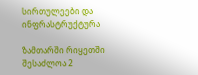სირთულეები და ინფრასტრუქტურა

ზამთარში რიყეთში შესაძლოა 2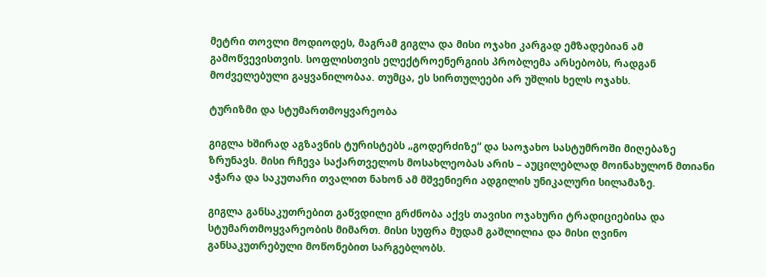მეტრი თოვლი მოდიოდეს, მაგრამ გიგლა და მისი ოჯახი კარგად ემზადებიან ამ გამოწვევისთვის. სოფლისთვის ელექტროენერგიის პრობლემა არსებობს, რადგან მოძველებული გაყვანილობაა. თუმცა, ეს სირთულეები არ უშლის ხელს ოჯახს.

ტურიზმი და სტუმართმოყვარეობა

გიგლა ხშირად აგზავნის ტურისტებს „გოდერძიზე“ და საოჯახო სასტუმროში მიღებაზე ზრუნავს. მისი რჩევა საქართველოს მოსახლეობას არის – აუცილებლად მოინახულონ მთიანი აჭარა და საკუთარი თვალით ნახონ ამ მშვენიერი ადგილის უნიკალური სილამაზე.

გიგლა განსაკუთრებით გაწვდილი გრძნობა აქვს თავისი ოჯახური ტრადიციებისა და სტუმართმოყვარეობის მიმართ. მისი სუფრა მუდამ გაშლილია და მისი ღვინო განსაკუთრებული მოწონებით სარგებლობს.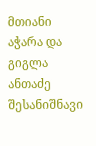მთიანი აჭარა და გიგლა ანთაძე შესანიშნავი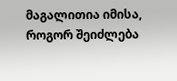მაგალითია იმისა, როგორ შეიძლება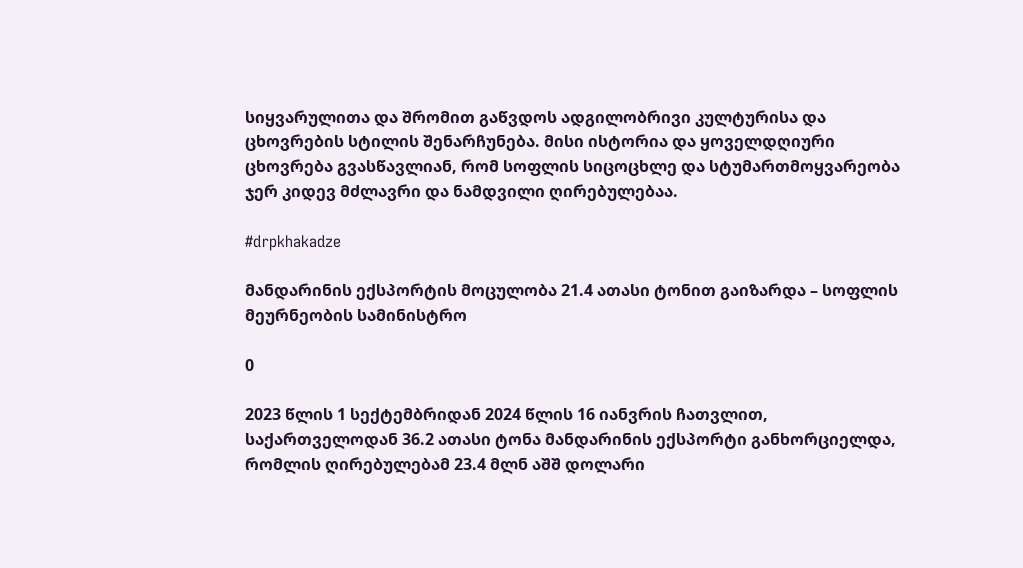სიყვარულითა და შრომით გაწვდოს ადგილობრივი კულტურისა და ცხოვრების სტილის შენარჩუნება. მისი ისტორია და ყოველდღიური ცხოვრება გვასწავლიან, რომ სოფლის სიცოცხლე და სტუმართმოყვარეობა ჯერ კიდევ მძლავრი და ნამდვილი ღირებულებაა.

#drpkhakadze

მანდარინის ექსპორტის მოცულობა 21.4 ათასი ტონით გაიზარდა – სოფლის მეურნეობის სამინისტრო

0

2023 წლის 1 სექტემბრიდან 2024 წლის 16 იანვრის ჩათვლით, საქართველოდან 36.2 ათასი ტონა მანდარინის ექსპორტი განხორციელდა, რომლის ღირებულებამ 23.4 მლნ აშშ დოლარი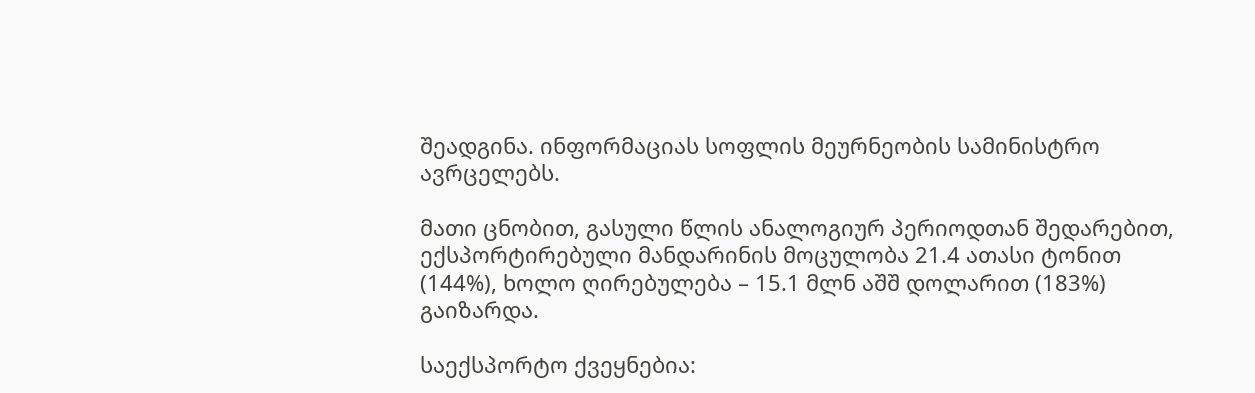შეადგინა. ინფორმაციას სოფლის მეურნეობის სამინისტრო ავრცელებს.

მათი ცნობით, გასული წლის ანალოგიურ პერიოდთან შედარებით, ექსპორტირებული მანდარინის მოცულობა 21.4 ათასი ტონით (144%), ხოლო ღირებულება – 15.1 მლნ აშშ დოლარით (183%) გაიზარდა.

საექსპორტო ქვეყნებია: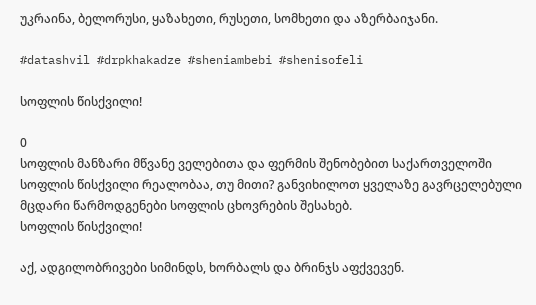უკრაინა, ბელორუსი, ყაზახეთი, რუსეთი, სომხეთი და აზერბაიჯანი.

#datashvil #drpkhakadze #sheniambebi #shenisofeli

სოფლის წისქვილი!

0
სოფლის მანზარი მწვანე ველებითა და ფერმის შენობებით საქართველოში
სოფლის წისქვილი რეალობაა, თუ მითი? განვიხილოთ ყველაზე გავრცელებული მცდარი წარმოდგენები სოფლის ცხოვრების შესახებ.
სოფლის წისქვილი!

აქ, ადგილობრივები სიმინდს, ხორბალს და ბრინჯს აფქვევენ.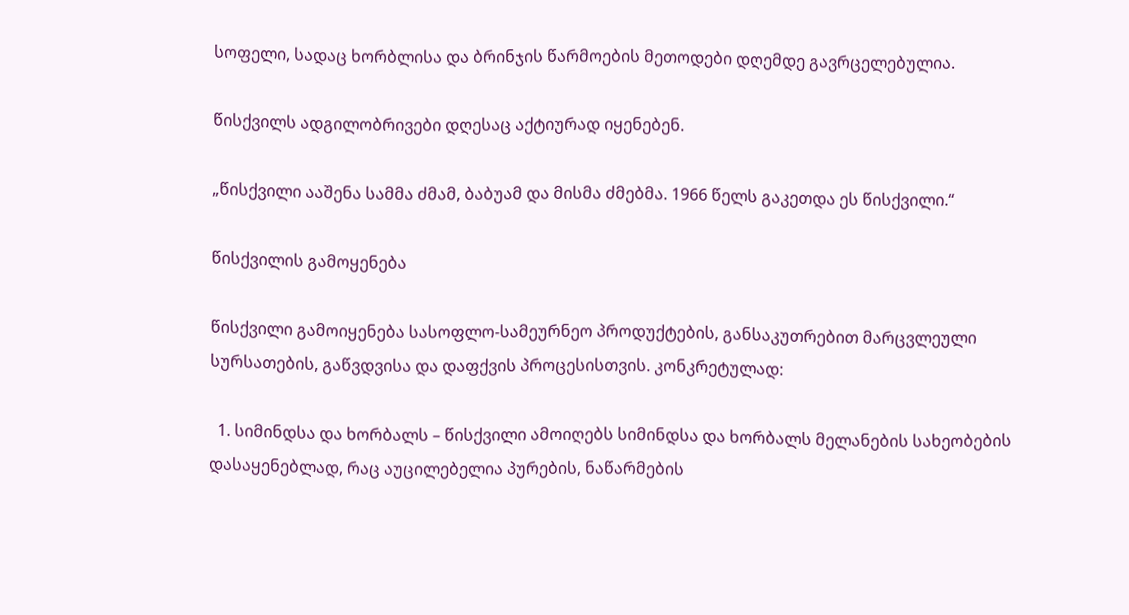სოფელი, სადაც ხორბლისა და ბრინჯის წარმოების მეთოდები დღემდე გავრცელებულია.

წისქვილს ადგილობრივები დღესაც აქტიურად იყენებენ.

„წისქვილი ააშენა სამმა ძმამ, ბაბუამ და მისმა ძმებმა. 1966 წელს გაკეთდა ეს წისქვილი.“

წისქვილის გამოყენება

წისქვილი გამოიყენება სასოფლო-სამეურნეო პროდუქტების, განსაკუთრებით მარცვლეული სურსათების, გაწვდვისა და დაფქვის პროცესისთვის. კონკრეტულად:

  1. სიმინდსა და ხორბალს – წისქვილი ამოიღებს სიმინდსა და ხორბალს მელანების სახეობების დასაყენებლად, რაც აუცილებელია პურების, ნაწარმების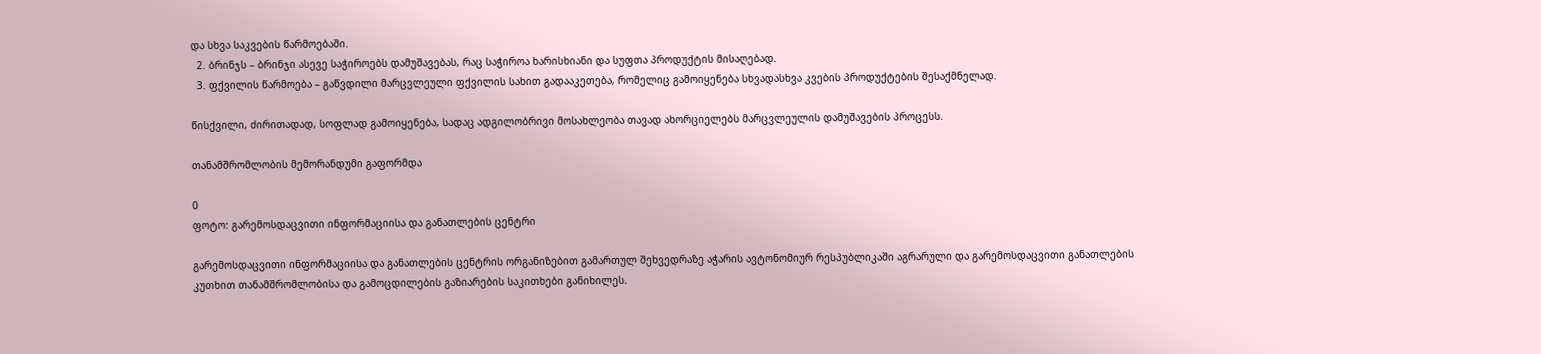და სხვა საკვების წარმოებაში.
  2. ბრინჯს – ბრინჯი ასევე საჭიროებს დამუშავებას, რაც საჭიროა ხარისხიანი და სუფთა პროდუქტის მისაღებად.
  3. ფქვილის წარმოება – გაწვდილი მარცვლეული ფქვილის სახით გადააკეთება, რომელიც გამოიყენება სხვადასხვა კვების პროდუქტების შესაქმნელად.

წისქვილი, ძირითადად, სოფლად გამოიყენება, სადაც ადგილობრივი მოსახლეობა თავად ახორციელებს მარცვლეულის დამუშავების პროცესს.

თანამშრომლობის მემორანდუმი გაფორმდა

0
ფოტო: გარემოსდაცვითი ინფორმაციისა და განათლების ცენტრი

გარემოსდაცვითი ინფორმაციისა და განათლების ცენტრის ორგანიზებით გამართულ შეხვედრაზე აჭარის ავტონომიურ რესპუბლიკაში აგრარული და გარემოსდაცვითი განათლების კუთხით თანამშრომლობისა და გამოცდილების გაზიარების საკითხები განიხილეს.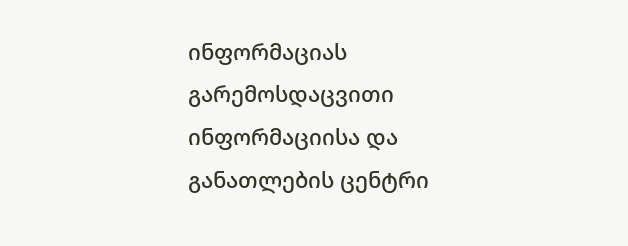ინფორმაციას გარემოსდაცვითი ინფორმაციისა და განათლების ცენტრი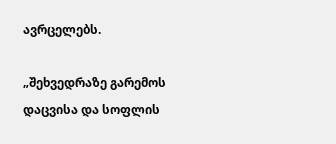ავრცელებს.

„შეხვედრაზე გარემოს დაცვისა და სოფლის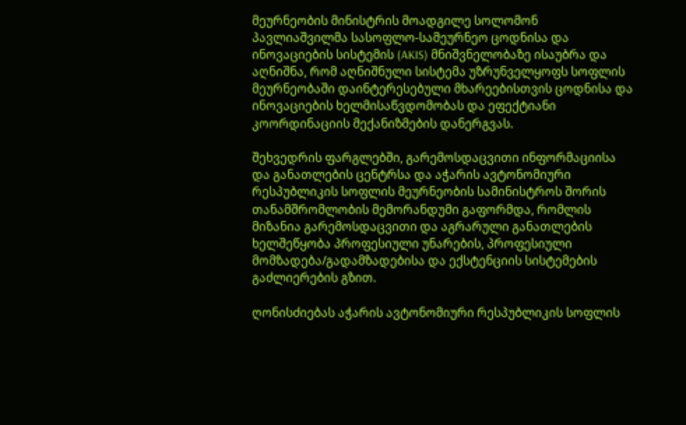მეურნეობის მინისტრის მოადგილე სოლომონ პავლიაშვილმა სასოფლო-სამეურნეო ცოდნისა და ინოვაციების სისტემის (AKIS) მნიშვნელობაზე ისაუბრა და აღნიშნა, რომ აღნიშნული სისტემა უზრუნველყოფს სოფლის მეურნეობაში დაინტერესებული მხარეებისთვის ცოდნისა და ინოვაციების ხელმისაწვდომობას და ეფექტიანი კოორდინაციის მექანიზმების დანერგვას.

შეხვედრის ფარგლებში, გარემოსდაცვითი ინფორმაციისა და განათლების ცენტრსა და აჭარის ავტონომიური რესპუბლიკის სოფლის მეურნეობის სამინისტროს შორის თანამშრომლობის მემორანდუმი გაფორმდა, რომლის მიზანია გარემოსდაცვითი და აგრარული განათლების ხელშეწყობა პროფესიული უნარების, პროფესიული მომზადება/გადამზადებისა და ექსტენციის სისტემების გაძლიერების გზით.

ღონისძიებას აჭარის ავტონომიური რესპუბლიკის სოფლის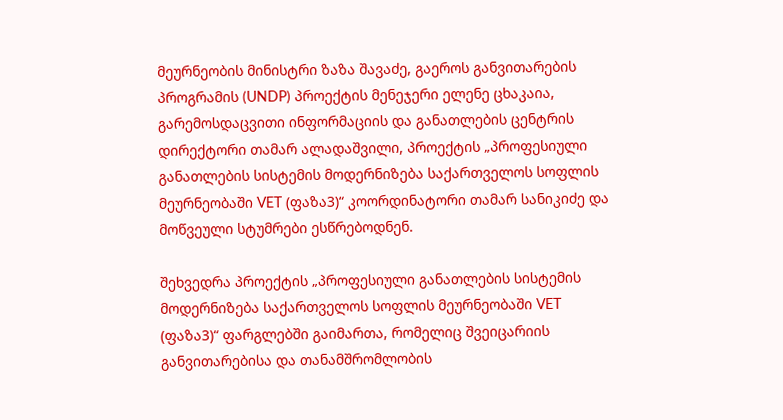მეურნეობის მინისტრი ზაზა შავაძე, გაეროს განვითარების პროგრამის (UNDP) პროექტის მენეჯერი ელენე ცხაკაია, გარემოსდაცვითი ინფორმაციის და განათლების ცენტრის დირექტორი თამარ ალადაშვილი, პროექტის „პროფესიული განათლების სისტემის მოდერნიზება საქართველოს სოფლის მეურნეობაში VET (ფაზა3)“ კოორდინატორი თამარ სანიკიძე და მოწვეული სტუმრები ესწრებოდნენ.

შეხვედრა პროექტის „პროფესიული განათლების სისტემის მოდერნიზება საქართველოს სოფლის მეურნეობაში VET (ფაზა3)“ ფარგლებში გაიმართა, რომელიც შვეიცარიის განვითარებისა და თანამშრომლობის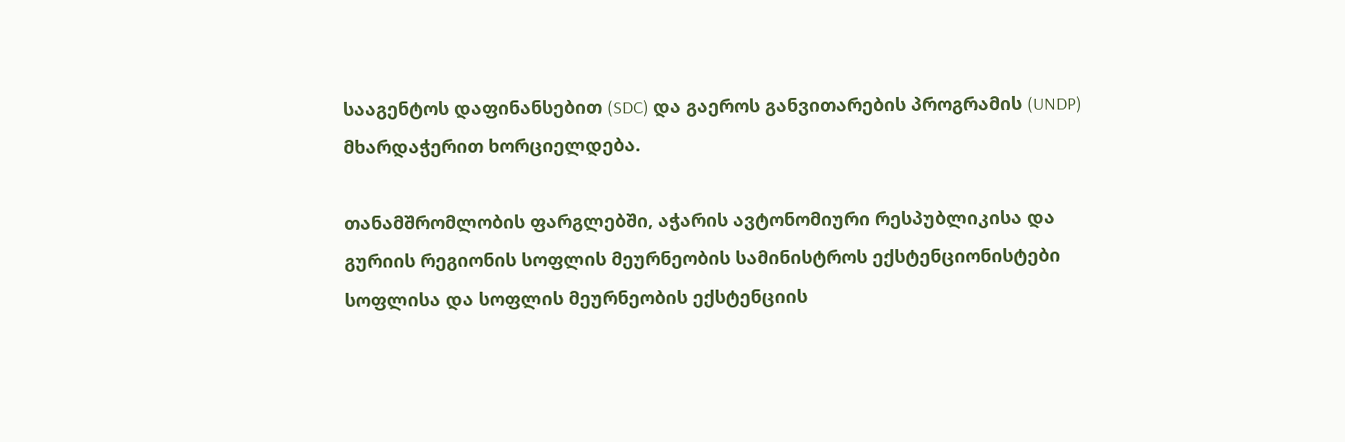სააგენტოს დაფინანსებით (SDC) და გაეროს განვითარების პროგრამის (UNDP) მხარდაჭერით ხორციელდება.

თანამშრომლობის ფარგლებში, აჭარის ავტონომიური რესპუბლიკისა და გურიის რეგიონის სოფლის მეურნეობის სამინისტროს ექსტენციონისტები სოფლისა და სოფლის მეურნეობის ექსტენციის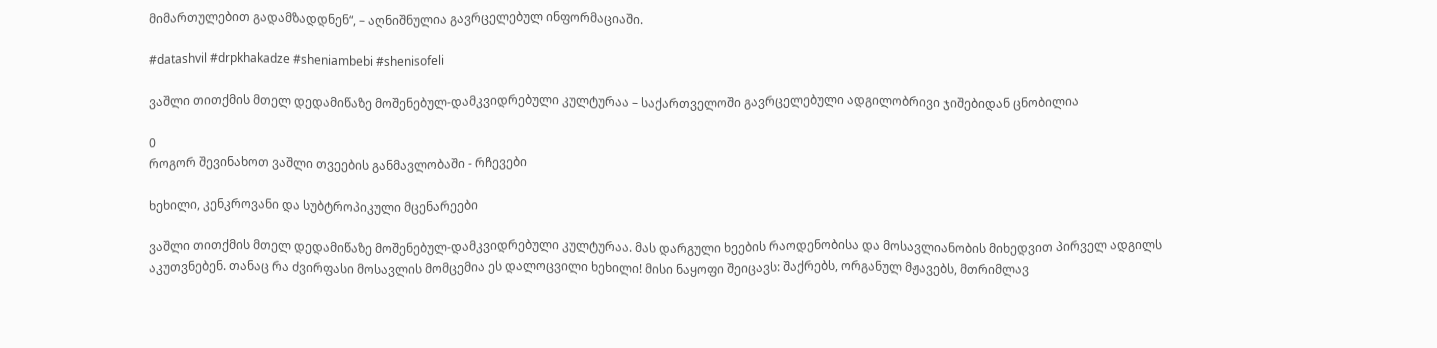მიმართულებით გადამზადდნენ“, – აღნიშნულია გავრცელებულ ინფორმაციაში.

#datashvil #drpkhakadze #sheniambebi #shenisofeli

ვაშლი თითქმის მთელ დედამიწაზე მოშენებულ-დამკვიდრებული კულტურაა – საქართველოში გავრცელებული ადგილობრივი ჯიშებიდან ცნობილია

0
როგორ შევინახოთ ვაშლი თვეების განმავლობაში - რჩევები

ხეხილი, კენკროვანი და სუბტროპიკული მცენარეები

ვაშლი თითქმის მთელ დედამიწაზე მოშენებულ-დამკვიდრებული კულტურაა. მას დარგული ხეების რაოდენობისა და მოსავლიანობის მიხედვით პირველ ადგილს აკუთვნებენ. თანაც რა ძვირფასი მოსავლის მომცემია ეს დალოცვილი ხეხილი! მისი ნაყოფი შეიცავს: შაქრებს, ორგანულ მჟავებს, მთრიმლავ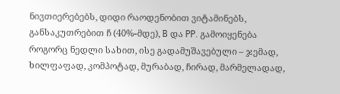ნივთიერებებს, დიდი რაოდენობით ვიტამინებს, განსაკუთრებით ჩ (40%-მდე), B და PP. გამოიყენება როგორც ნედლი სახით, ისე გადამუშავებული – ჯემად, ხილფაფად, კომპოტად, მურაბად, ჩირად, მარმელადად,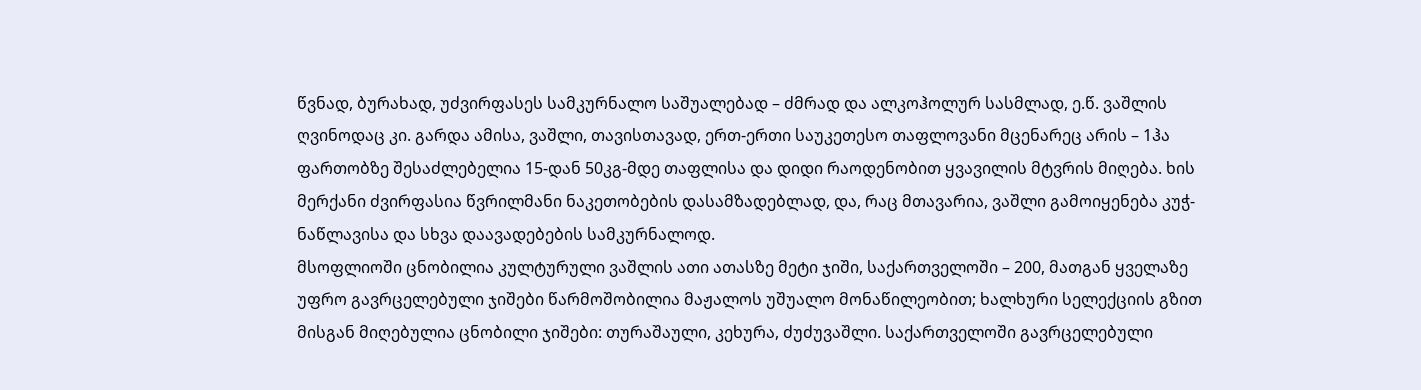წვნად, ბურახად, უძვირფასეს სამკურნალო საშუალებად – ძმრად და ალკოჰოლურ სასმლად, ე.წ. ვაშლის ღვინოდაც კი. გარდა ამისა, ვაშლი, თავისთავად, ერთ-ერთი საუკეთესო თაფლოვანი მცენარეც არის – 1ჰა ფართობზე შესაძლებელია 15-დან 50კგ-მდე თაფლისა და დიდი რაოდენობით ყვავილის მტვრის მიღება. ხის მერქანი ძვირფასია წვრილმანი ნაკეთობების დასამზადებლად, და, რაც მთავარია, ვაშლი გამოიყენება კუჭ-ნაწლავისა და სხვა დაავადებების სამკურნალოდ.
მსოფლიოში ცნობილია კულტურული ვაშლის ათი ათასზე მეტი ჯიში, საქართველოში – 200, მათგან ყველაზე უფრო გავრცელებული ჯიშები წარმოშობილია მაჟალოს უშუალო მონაწილეობით; ხალხური სელექციის გზით მისგან მიღებულია ცნობილი ჯიშები: თურაშაული, კეხურა, ძუძუვაშლი. საქართველოში გავრცელებული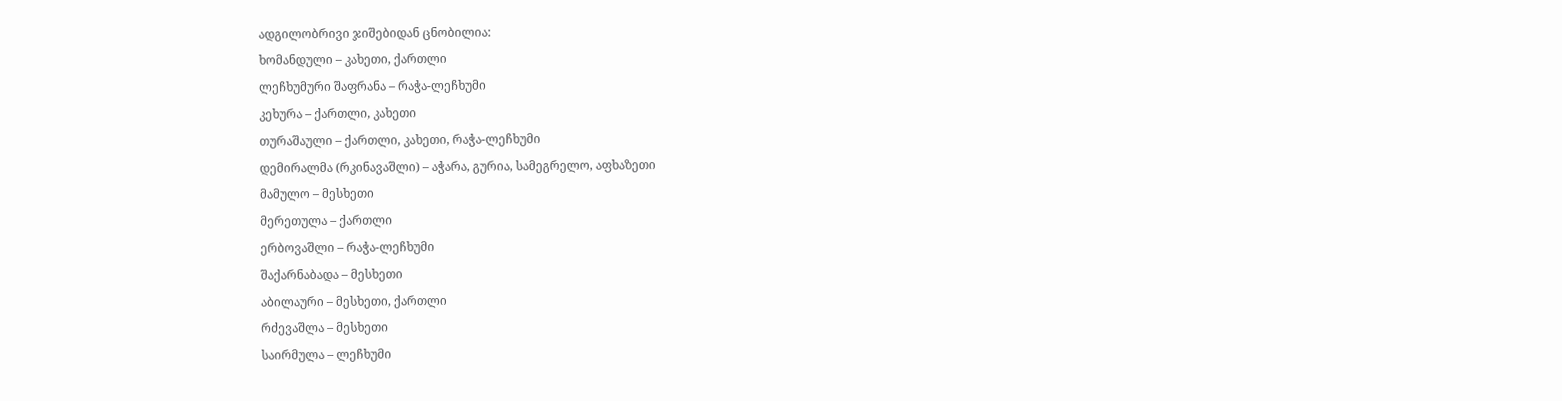ადგილობრივი ჯიშებიდან ცნობილია:
ხომანდული – კახეთი, ქართლი
ლეჩხუმური შაფრანა – რაჭა-ლეჩხუმი
კეხურა – ქართლი, კახეთი
თურაშაული – ქართლი, კახეთი, რაჭა-ლეჩხუმი
დემირალმა (რკინავაშლი) – აჭარა, გურია, სამეგრელო, აფხაზეთი
მამულო – მესხეთი
მერეთულა – ქართლი
ერბოვაშლი – რაჭა-ლეჩხუმი
შაქარნაბადა – მესხეთი
აბილაური – მესხეთი, ქართლი
რძევაშლა – მესხეთი
საირმულა – ლეჩხუმი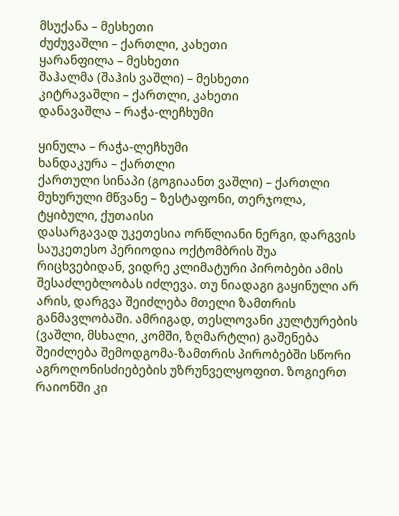მსუქანა – მესხეთი
ძუძუვაშლი – ქართლი, კახეთი
ყარანფილა – მესხეთი
შაჰალმა (შაჰის ვაშლი) – მესხეთი
კიტრავაშლი – ქართლი, კახეთი
დანავაშლა – რაჭა-ლეჩხუმი

ყინულა – რაჭა-ლეჩხუმი
ხანდაკურა – ქართლი
ქართული სინაპი (გოგიაანთ ვაშლი) – ქართლი
მუხურული მწვანე – ზესტაფონი, თერჯოლა, ტყიბული, ქუთაისი
დასარგავად უკეთესია ორწლიანი ნერგი, დარგვის საუკეთესო პერიოდია ოქტომბრის შუა რიცხვებიდან, ვიდრე კლიმატური პირობები ამის შესაძლებლობას იძლევა. თუ ნიადაგი გაყინული არ არის, დარგვა შეიძლება მთელი ზამთრის განმავლობაში. ამრიგად, თესლოვანი კულტურების (ვაშლი, მსხალი, კომში, ზღმარტლი) გაშენება შეიძლება შემოდგომა-ზამთრის პირობებში სწორი აგროღონისძიებების უზრუნველყოფით. ზოგიერთ რაიონში კი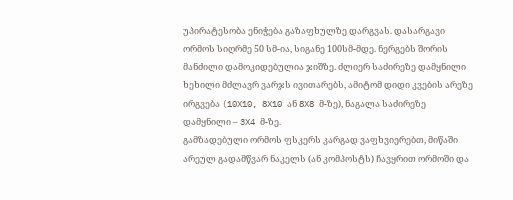უპირატესობა ენიჭება გაზაფხულზე დარგვას. დასარგავი ორმოს სიღრმე 50 სმ-ია, სიგანე 100სმ-მდე. ნერგებს შორის მანძილი დამოკიდებულია ჯიშზე. ძლიერ საძირეზე დამყნილი ხეხილი მძლავრ ვარჯს ივითარებს, ამიტომ დიდი კვების არეზე ირგვება (10X10, 8X10 ან 8X8 მ-ზე), ნაგალა საძირეზე დამყნილი – 3X4 მ-ზე.
გამზადებული ორმოს ფსკერს კარგად ვაფხვიერებთ, მიწაში არეულ გადამწვარ ნაკელს (ან კომპოსტს) ჩავყრით ორმოში და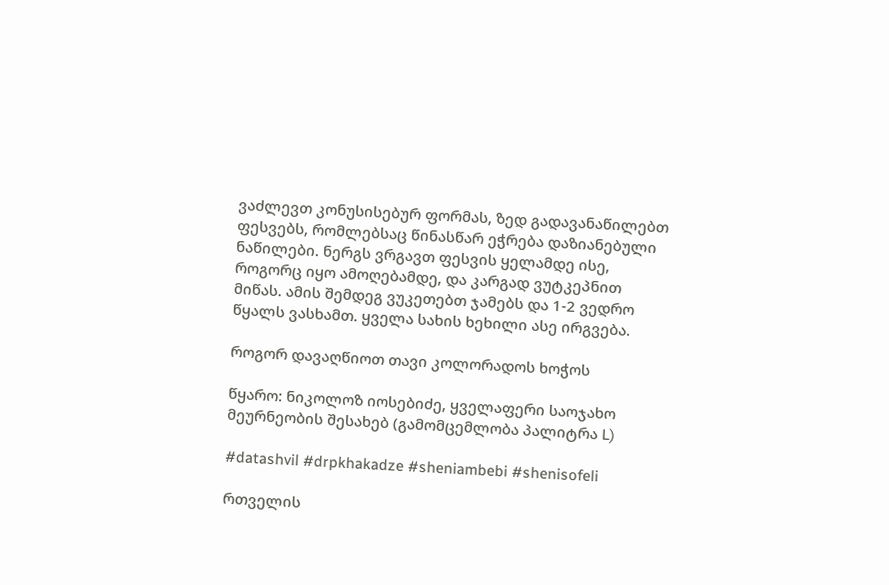ვაძლევთ კონუსისებურ ფორმას, ზედ გადავანაწილებთ ფესვებს, რომლებსაც წინასწარ ეჭრება დაზიანებული ნაწილები. ნერგს ვრგავთ ფესვის ყელამდე ისე, როგორც იყო ამოღებამდე, და კარგად ვუტკეპნით მიწას. ამის შემდეგ ვუკეთებთ ჯამებს და 1-2 ვედრო წყალს ვასხამთ. ყველა სახის ხეხილი ასე ირგვება.

როგორ დავაღწიოთ თავი კოლორადოს ხოჭოს

წყარო: ნიკოლოზ იოსებიძე, ყველაფერი საოჯახო მეურნეობის შესახებ (გამომცემლობა პალიტრა L)

#datashvil #drpkhakadze #sheniambebi #shenisofeli

რთველის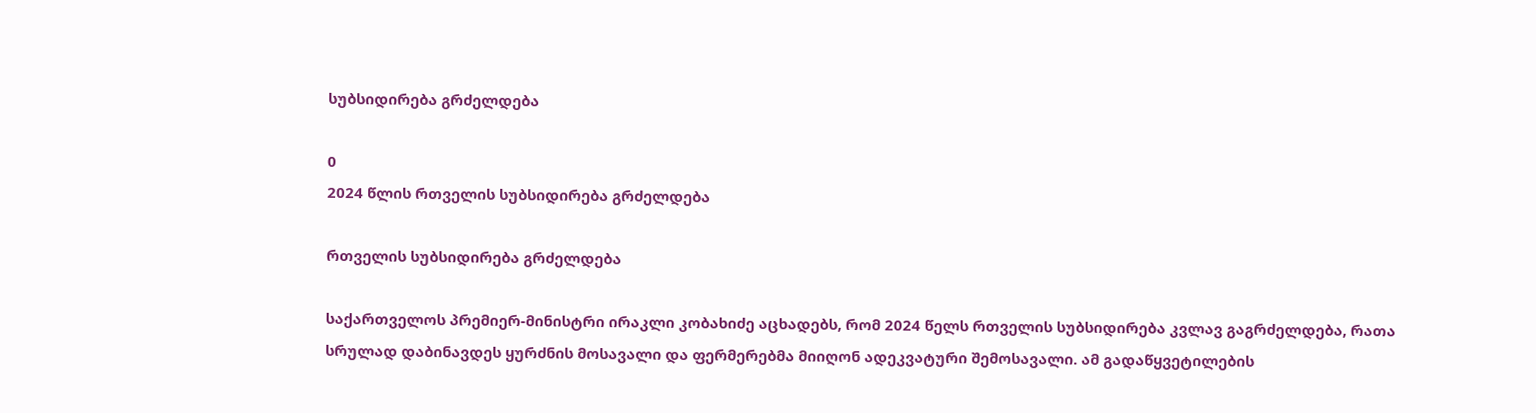სუბსიდირება გრძელდება

0
2024 წლის რთველის სუბსიდირება გრძელდება

რთველის სუბსიდირება გრძელდება

საქართველოს პრემიერ-მინისტრი ირაკლი კობახიძე აცხადებს, რომ 2024 წელს რთველის სუბსიდირება კვლავ გაგრძელდება, რათა სრულად დაბინავდეს ყურძნის მოსავალი და ფერმერებმა მიიღონ ადეკვატური შემოსავალი. ამ გადაწყვეტილების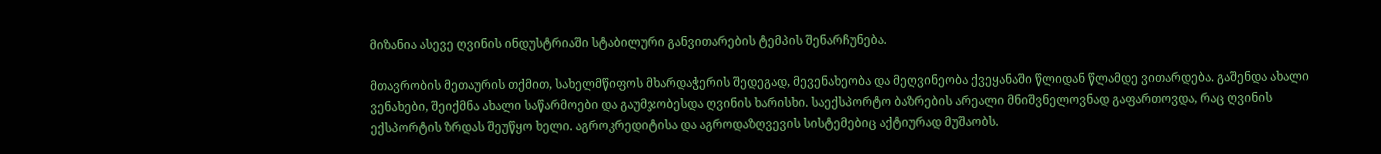მიზანია ასევე ღვინის ინდუსტრიაში სტაბილური განვითარების ტემპის შენარჩუნება.

მთავრობის მეთაურის თქმით, სახელმწიფოს მხარდაჭერის შედეგად, მევენახეობა და მეღვინეობა ქვეყანაში წლიდან წლამდე ვითარდება. გაშენდა ახალი ვენახები, შეიქმნა ახალი საწარმოები და გაუმჯობესდა ღვინის ხარისხი. საექსპორტო ბაზრების არეალი მნიშვნელოვნად გაფართოვდა, რაც ღვინის ექსპორტის ზრდას შეუწყო ხელი. აგროკრედიტისა და აგროდაზღვევის სისტემებიც აქტიურად მუშაობს.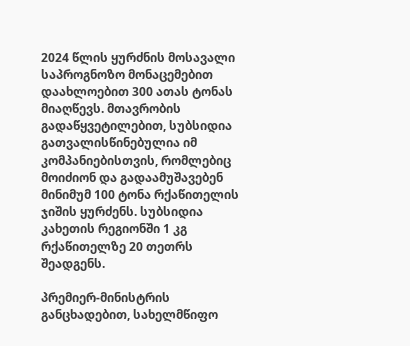2024 წლის ყურძნის მოსავალი საპროგნოზო მონაცემებით დაახლოებით 300 ათას ტონას მიაღწევს. მთავრობის გადაწყვეტილებით, სუბსიდია გათვალისწინებულია იმ კომპანიებისთვის, რომლებიც მოიძიონ და გადაამუშავებენ მინიმუმ 100 ტონა რქაწითელის ჯიშის ყურძენს. სუბსიდია კახეთის რეგიონში 1 კგ რქაწითელზე 20 თეთრს შეადგენს.

პრემიერ-მინისტრის განცხადებით, სახელმწიფო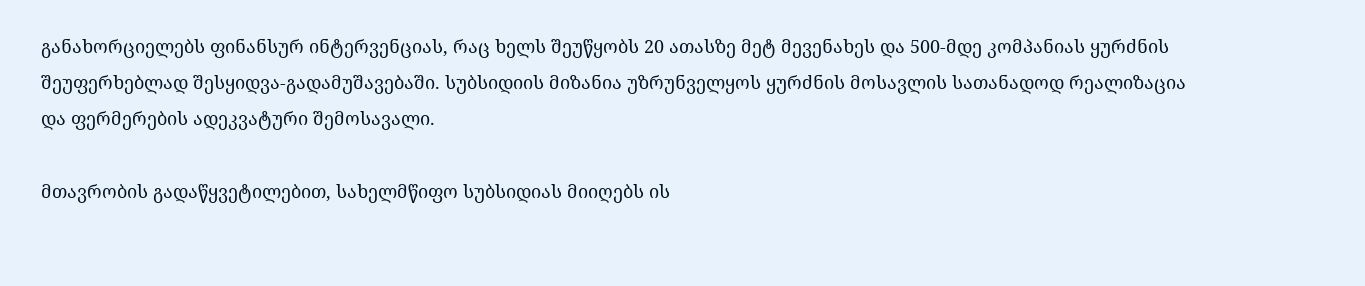განახორციელებს ფინანსურ ინტერვენციას, რაც ხელს შეუწყობს 20 ათასზე მეტ მევენახეს და 500-მდე კომპანიას ყურძნის შეუფერხებლად შესყიდვა-გადამუშავებაში. სუბსიდიის მიზანია უზრუნველყოს ყურძნის მოსავლის სათანადოდ რეალიზაცია და ფერმერების ადეკვატური შემოსავალი.

მთავრობის გადაწყვეტილებით, სახელმწიფო სუბსიდიას მიიღებს ის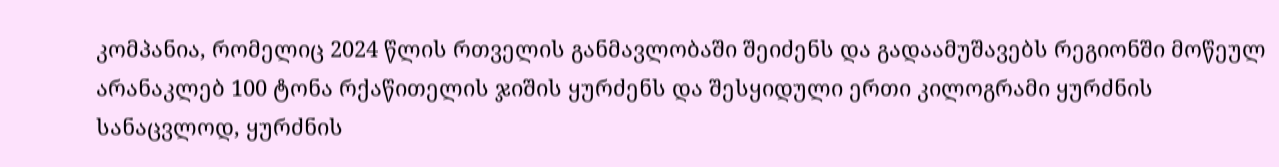კომპანია, რომელიც 2024 წლის რთველის განმავლობაში შეიძენს და გადაამუშავებს რეგიონში მოწეულ არანაკლებ 100 ტონა რქაწითელის ჯიშის ყურძენს და შესყიდული ერთი კილოგრამი ყურძნის სანაცვლოდ, ყურძნის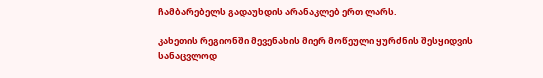ჩამბარებელს გადაუხდის არანაკლებ ერთ ლარს.

კახეთის რეგიონში მევენახის მიერ მოწეული ყურძნის შესყიდვის სანაცვლოდ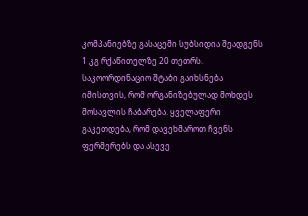კომპანიებზე გასაცემი სუბსიდია შეადგენს 1 კგ რქაწითელზე 20 თეთრს. საკოორდინაციო შტაბი გაიხსნება იმისთვის, რომ ორგანიზებულად მოხდეს მოსავლის ჩაბარება. ყველაფერი გაკეთდება, რომ დავეხმაროთ ჩვენს ფერმერებს და ასევე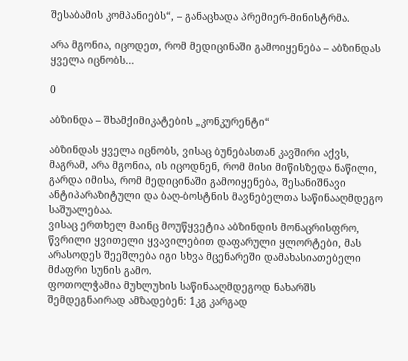შესაბამის კომპანიებს“, – განაცხადა პრემიერ-მინისტრმა.

არა მგონია, იცოდეთ, რომ მედიცინაში გამოიყენება – აბზინდას ყველა იცნობს…

0

აბზინდა – შხამქიმიკატების „კონკურენტი“

აბზინდას ყველა იცნობს, ვისაც ბუნებასთან კავშირი აქვს, მაგრამ, არა მგონია, ის იცოდნენ, რომ მისი მიწისზედა ნაწილი, გარდა იმისა, რომ მედიცინაში გამოიყენება, შესანიშნავი ანტიპარაზიტული და ბაღ-ბოსტნის მავნებელთა საწინააღმდეგო საშუალებაა.
ვისაც ერთხელ მაინც მოუწყვეტია აბზინდის მონაცრისფრო, წვრილი ყვითელი ყვავილებით დაფარული ყლორტები, მას არასოდეს შეეშლება იგი სხვა მცენარეში დამახასიათებელი მძაფრი სუნის გამო.
ფოთოლჭამია მუხლუხის საწინააღმდეგოდ ნახარშს შემდეგნაირად ამზადებენ: 1კგ კარგად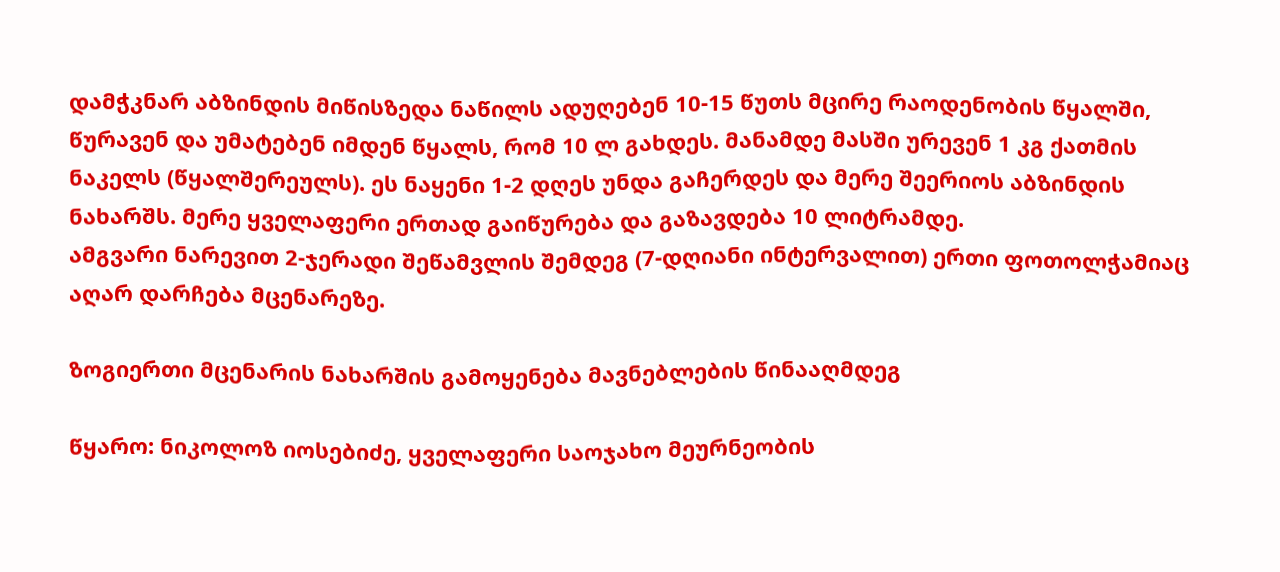დამჭკნარ აბზინდის მიწისზედა ნაწილს ადუღებენ 10-15 წუთს მცირე რაოდენობის წყალში, წურავენ და უმატებენ იმდენ წყალს, რომ 10 ლ გახდეს. მანამდე მასში ურევენ 1 კგ ქათმის ნაკელს (წყალშერეულს). ეს ნაყენი 1-2 დღეს უნდა გაჩერდეს და მერე შეერიოს აბზინდის ნახარშს. მერე ყველაფერი ერთად გაიწურება და გაზავდება 10 ლიტრამდე.
ამგვარი ნარევით 2-ჯერადი შეწამვლის შემდეგ (7-დღიანი ინტერვალით) ერთი ფოთოლჭამიაც აღარ დარჩება მცენარეზე.

ზოგიერთი მცენარის ნახარშის გამოყენება მავნებლების წინააღმდეგ

წყარო: ნიკოლოზ იოსებიძე, ყველაფერი საოჯახო მეურნეობის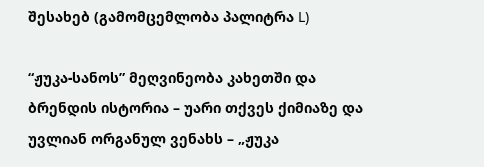შესახებ (გამომცემლობა პალიტრა L)

“ჟუკა-სანოს” მეღვინეობა კახეთში და ბრენდის ისტორია – უარი თქვეს ქიმიაზე და უვლიან ორგანულ ვენახს – „ჟუკა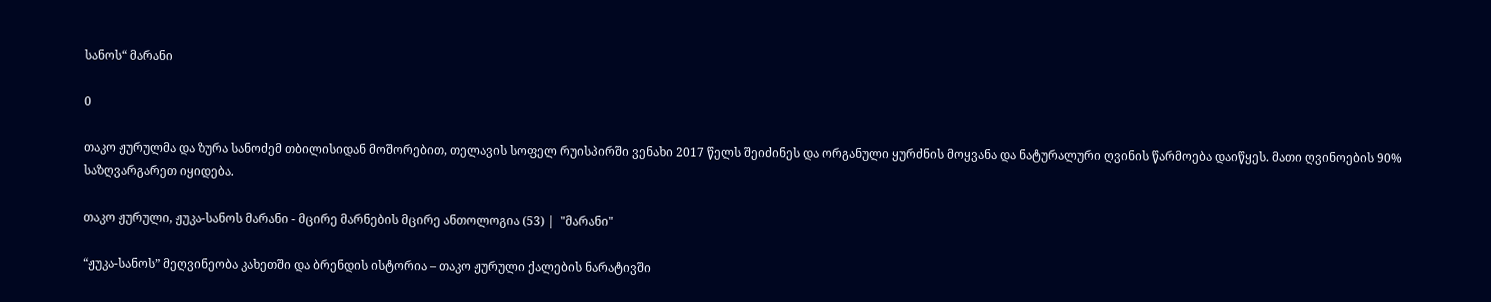სანოს“ მარანი

0

თაკო ჟურულმა და ზურა სანოძემ თბილისიდან მოშორებით, თელავის სოფელ რუისპირში ვენახი 2017 წელს შეიძინეს და ორგანული ყურძნის მოყვანა და ნატურალური ღვინის წარმოება დაიწყეს. მათი ღვინოების 90% საზღვარგარეთ იყიდება.

თაკო ჟურული, ჟუკა-სანოს მარანი - მცირე მარნების მცირე ანთოლოგია (53) |  "მარანი"

“ჟუკა-სანოს” მეღვინეობა კახეთში და ბრენდის ისტორია – თაკო ჟურული ქალების ნარატივში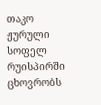თაკო ჟურული სოფელ რუისპირში ცხოვრობს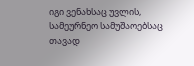იგი ვენახსაც უვლის, სამეურნეო სამუშაოებსაც თავად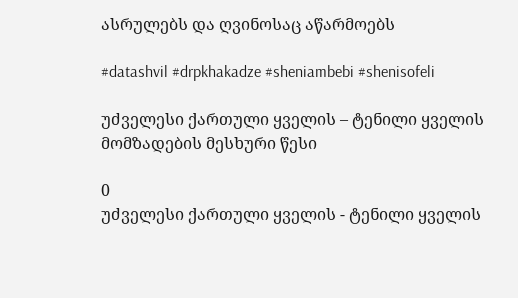ასრულებს და ღვინოსაც აწარმოებს

#datashvil #drpkhakadze #sheniambebi #shenisofeli

უძველესი ქართული ყველის – ტენილი ყველის მომზადების მესხური წესი

0
უძველესი ქართული ყველის - ტენილი ყველის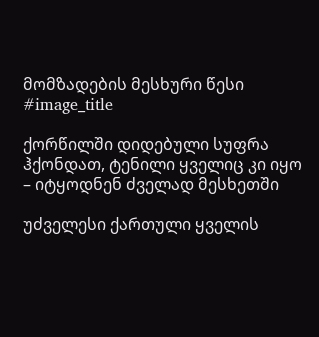მომზადების მესხური წესი
#image_title

ქორწილში დიდებული სუფრა ჰქონდათ, ტენილი ყველიც კი იყო – იტყოდნენ ძველად მესხეთში

უძველესი ქართული ყველის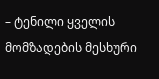– ტენილი ყველის მომზადების მესხური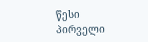წესი
პირველი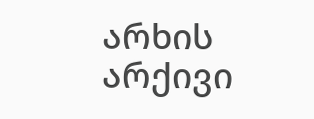არხის არქივი